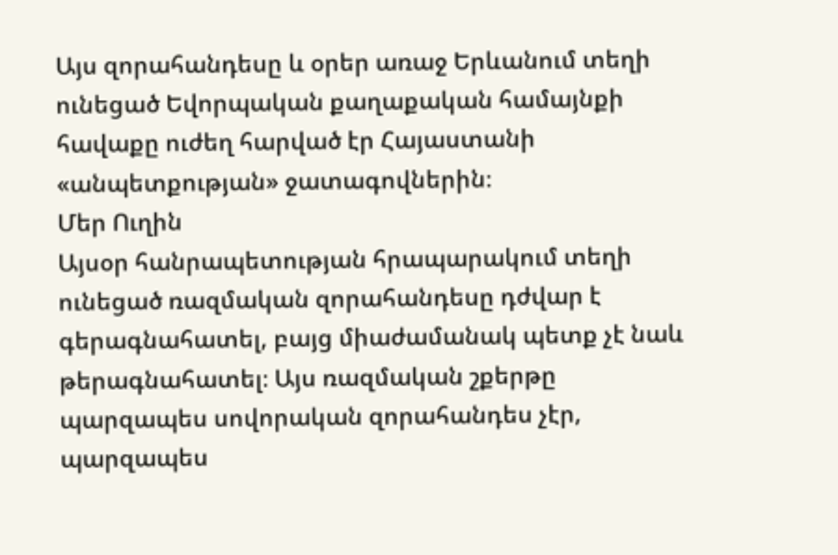Այս զորահանդեսը և օրեր առաջ Երևանում տեղի ունեցած Եվորպական քաղաքական համայնքի հավաքը ուժեղ հարված էր Հայաստանի «անպետքության» ջատագովներին։
Մեր Ուղին
Այսօր հանրապետության հրապարակում տեղի ունեցած ռազմական զորահանդեսը դժվար է գերագնահատել, բայց միաժամանակ պետք չէ նաև թերագնահատել։ Այս ռազմական շքերթը պարզապես սովորական զորահանդես չէր, պարզապես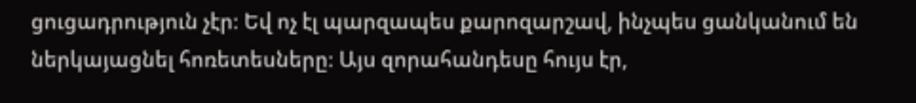ցուցադրություն չէր։ Եվ ոչ էլ պարզապես քարոզարշավ, ինչպես ցանկանում են ներկայացնել հոռետեսները։ Այս զորահանդեսը հույս էր,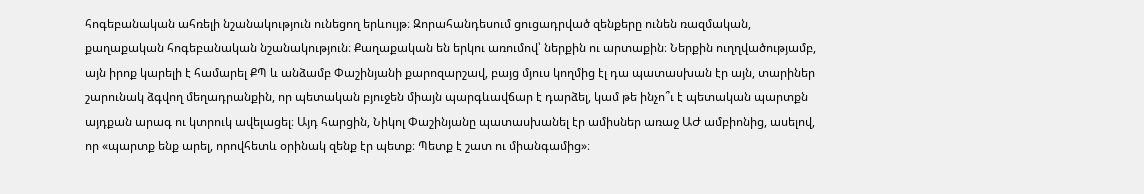հոգեբանական ահռելի նշանակություն ունեցող երևույթ։ Զորահանդեսում ցուցադրված զենքերը ունեն ռազմական, քաղաքական հոգեբանական նշանակություն։ Քաղաքական են երկու առումով՝ ներքին ու արտաքին։ Ներքին ուղղվածությամբ, այն իրոք կարելի է համարել ՔՊ և անձամբ Փաշինյանի քարոզարշավ, բայց մյուս կողմից էլ դա պատասխան էր այն, տարիներ շարունակ ձգվող մեղադրանքին, որ պետական բյուջեն միայն պարգևավճար է դարձել, կամ թե ինչո՞ւ է պետական պարտքն այդքան արագ ու կտրուկ ավելացել։ Այդ հարցին, Նիկոլ Փաշինյանը պատասխանել էր ամիսներ առաջ ԱԺ ամբիոնից, ասելով, որ «պարտք ենք արել, որովհետև օրինակ զենք էր պետք։ Պետք է շատ ու միանգամից»։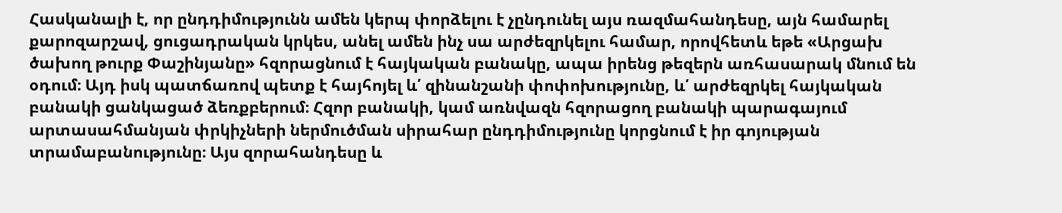Հասկանալի է, որ ընդդիմությունն ամեն կերպ փորձելու է չընդունել այս ռազմահանդեսը, այն համարել քարոզարշավ, ցուցադրական կրկես, անել ամեն ինչ սա արժեզրկելու համար, որովհետև եթե «Արցախ ծախող թուրք Փաշինյանը» հզորացնում է հայկական բանակը, ապա իրենց թեզերն առհասարակ մնում են օդում։ Այդ իսկ պատճառով պետք է հայհոյել և՛ զինանշանի փոփոխությունը, և՛ արժեզրկել հայկական բանակի ցանկացած ձեռքբերում։ Հզոր բանակի, կամ առնվազն հզորացող բանակի պարագայում արտասահմանյան փրկիչների ներմուծման սիրահար ընդդիմությունը կորցնում է իր գոյության տրամաբանությունը։ Այս զորահանդեսը և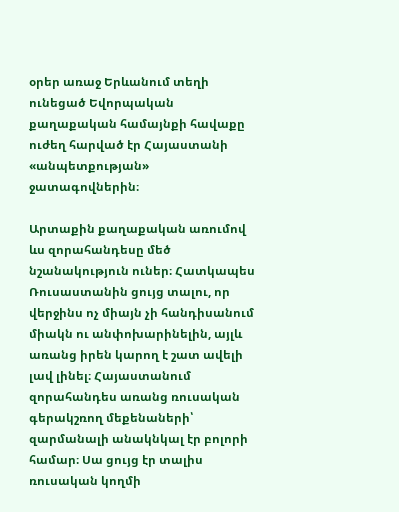օրեր առաջ Երևանում տեղի ունեցած Եվորպական քաղաքական համայնքի հավաքը ուժեղ հարված էր Հայաստանի «անպետքության» ջատագովներին։

Արտաքին քաղաքական առումով ևս զորահանդեսը մեծ նշանակություն ուներ։ Հատկապես Ռուսաստանին ցույց տալու, որ վերջինս ոչ միայն չի հանդիսանում միակն ու անփոխարինելին, այլև առանց իրեն կարող է շատ ավելի լավ լինել։ Հայաստանում զորահանդես առանց ռուսական գերակշռող մեքենաների՝ զարմանալի անակնկալ էր բոլորի համար։ Սա ցույց էր տալիս ռուսական կողմի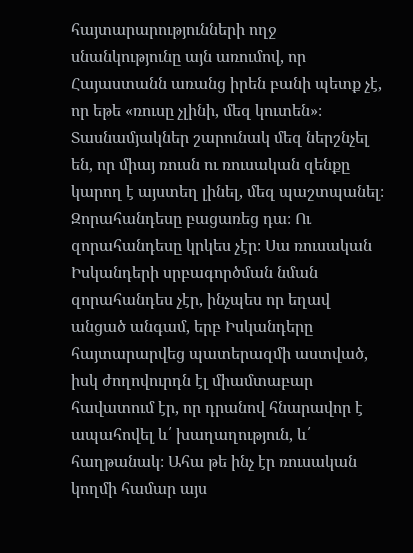հայտարարությունների ողջ սնանկությունը այն առումով, որ Հայաստանն առանց իրեն բանի պետք չէ, որ եթե «ռուսը չլինի, մեզ կուտեն»։ Տասնամյակներ շարունակ մեզ ներշնչել են, որ միայ ռուսն ու ռուսական զենքը կարող է այստեղ լինել, մեզ պաշտպանել։ Զորահանդեսը բացառեց դա։ Ու զորահանդեսը կրկես չէր։ Սա ռուսական Իսկանդերի սրբագործման նման զորահանդես չէր, ինչպես որ եղավ անցած անգամ, երբ Իսկանդերը հայտարարվեց պատերազմի աստված, իսկ ժողովուրդն էլ միամտաբար հավատում էր, որ դրանով հնարավոր է ապահովել և՛ խաղաղություն, և՛ հաղթանակ։ Ահա թե ինչ էր ռուսական կողմի համար այս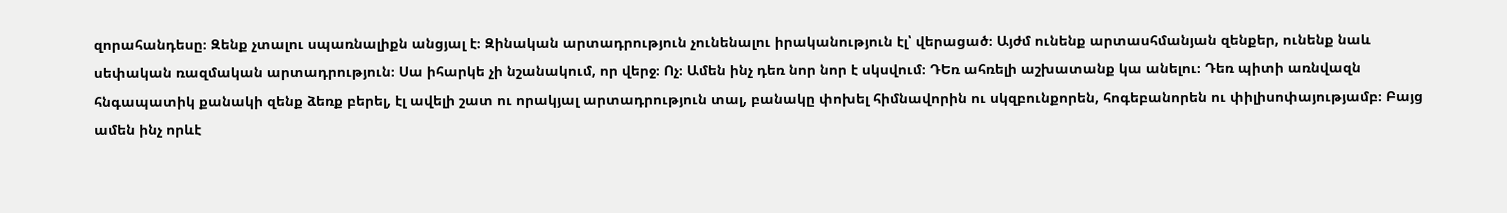զորահանդեսը։ Զենք չտալու սպառնալիքն անցյալ է։ Զինական արտադրություն չունենալու իրականություն էլ՝ վերացած։ Այժմ ունենք արտասհմանյան զենքեր, ունենք նաև սեփական ռազմական արտադրություն։ Սա իհարկե չի նշանակում, որ վերջ։ Ոչ։ Ամեն ինչ դեռ նոր նոր է սկսվում։ ԴԵռ ահռելի աշխատանք կա անելու։ Դեռ պիտի առնվազն հնգապատիկ քանակի զենք ձեռք բերել, էլ ավելի շատ ու որակյալ արտադրություն տալ, բանակը փոխել հիմնավորին ու սկզբունքորեն, հոգեբանորեն ու փիլիսոփայությամբ։ Բայց ամեն ինչ որևէ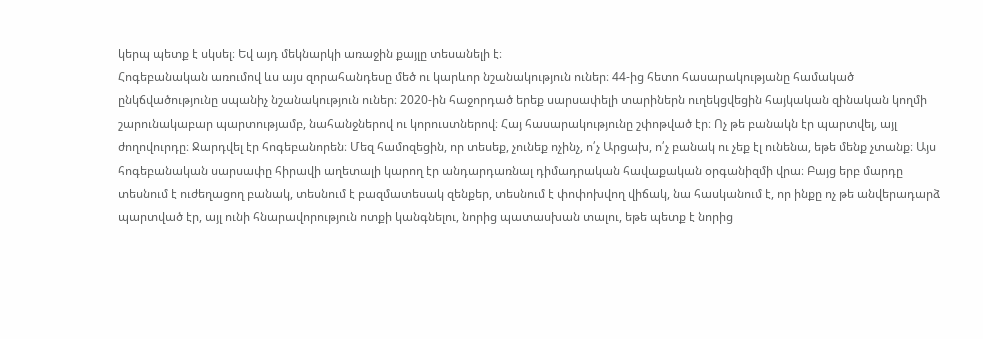կերպ պետք է սկսել։ Եվ այդ մեկնարկի առաջին քայլը տեսանելի է։
Հոգեբանական առումով ևս այս զորահանդեսը մեծ ու կարևոր նշանակություն ուներ։ 44-ից հետո հասարակությանը համակած ընկճվածությունը սպանիչ նշանակություն ուներ։ 2020-ին հաջորդած երեք սարսափելի տարիներն ուղեկցվեցին հայկական զինական կողմի շարունակաբար պարտությամբ, նահանջներով ու կորուստներով։ Հայ հասարակությունը շփոթված էր։ Ոչ թե բանակն էր պարտվել, այլ ժողովուրդը։ Ջարդվել էր հոգեբանորեն։ Մեզ համոզեցին, որ տեսեք, չունեք ոչինչ, ո՛չ Արցախ, ո՛չ բանակ ու չեք էլ ունենա, եթե մենք չտանք։ Այս հոգեբանական սարսափը հիրավի աղետալի կարող էր անդարդառնալ դիմադրական հավաքական օրգանիզմի վրա։ Բայց երբ մարդը տեսնում է ուժեղացող բանակ, տեսնում է բազմատեսակ զենքեր, տեսնում է փոփոխվող վիճակ, նա հասկանում է, որ ինքը ոչ թե անվերադարձ պարտված էր, այլ ունի հնարավորություն ոտքի կանգնելու, նորից պատասխան տալու, եթե պետք է նորից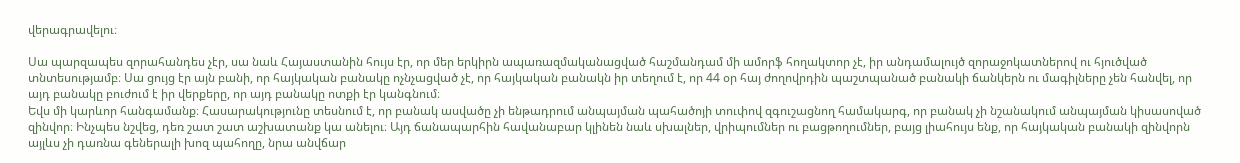վերագրավելու։

Սա պարզապես զորահանդես չէր, սա նաև Հայաստանին հույս էր, որ մեր երկիրն ապառազմականացված հաշմանդամ մի ամորֆ հողակտոր չէ, իր անդամալույծ զորաջոկատներով ու հյուծված տնտեսությամբ։ Սա ցույց էր այն բանի, որ հայկական բանակը ոչնչացված չէ, որ հայկական բանակն իր տեղում է, որ 44 օր հայ ժողովրդին պաշտպանած բանակի ճանկերն ու մագիլները չեն հանվել, որ այդ բանակը բուժում է իր վերքերը, որ այդ բանակը ոտքի էր կանգնում։
Եվս մի կարևոր հանգամանք։ Հասարակությունը տեսնում է, որ բանակ ասվածը չի ենթադրում անպայման պահածոյի տուփով զգուշացնող համակարգ, որ բանակ չի նշանակում անպայման կիսասոված զինվոր։ Ինչպես նշվեց, դեռ շատ շատ աշխատանք կա անելու։ Այդ ճանապարհին հավանաբար կլինեն նաև սխալներ, վրիպումներ ու բացթողումներ, բայց լիահույս ենք, որ հայկական բանակի զինվորն այլևս չի դառնա գեներալի խոզ պահողը, նրա անվճար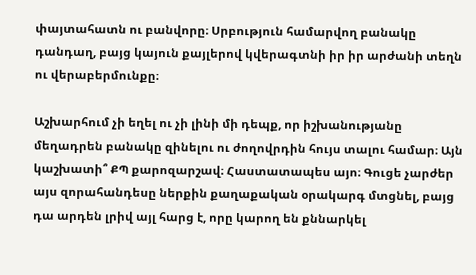փայտահատն ու բանվորը։ Սրբություն համարվող բանակը դանդաղ, բայց կայուն քայլերով կվերագտնի իր իր արժանի տեղն ու վերաբերմունքը։

Աշխարհում չի եղել ու չի լինի մի դեպք, որ իշխանությանը մեղադրեն բանակը զինելու ու ժողովրդին հույս տալու համար։ Այն կաշխատի՞ ՔՊ քարոզարշավ։ Հաստատապես այո։ Գուցե չարժեր այս զորահանդեսը ներքին քաղաքական օրակարգ մտցնել, բայց դա արդեն լրիվ այլ հարց է, որը կարող են քննարկել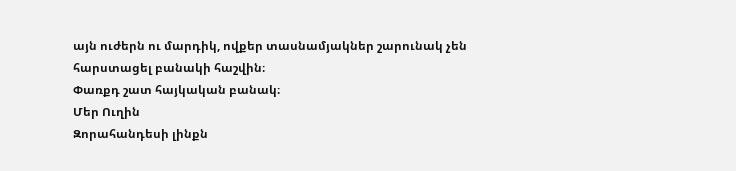այն ուժերն ու մարդիկ, ովքեր տասնամյակներ շարունակ չեն հարստացել բանակի հաշվին։
Փառքդ շատ հայկական բանակ։
Մեր Ուղին
Զորահանդեսի լինքն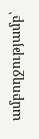ամբողջությամբ՝